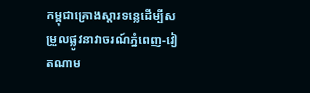កម្ពុជាគ្រោងស្ដារទន្លេដើម្បីសម្រួលផ្លូវនាវាចរណ៍ភ្នំពេញ-វៀតណាម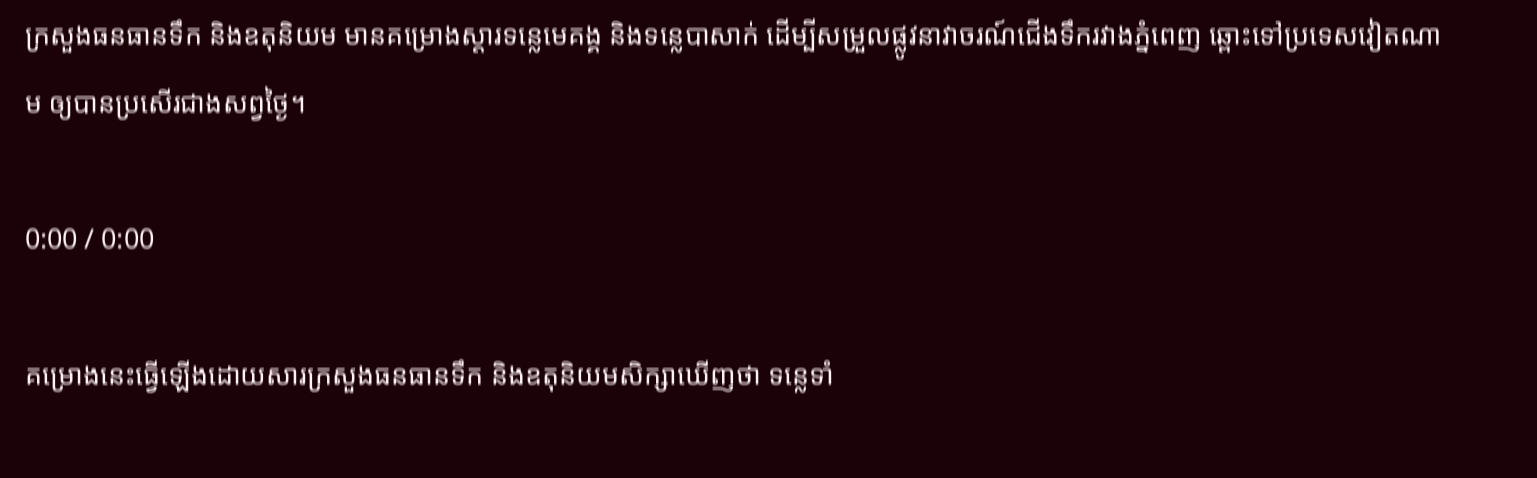ក្រសួងធនធានទឹក និងឧតុនិយម មានគម្រោងស្ដារទន្លេមេគង្គ និងទន្លេបាសាក់ ដើម្បីសម្រួលផ្លូវនាវាចរណ៍ជើងទឹករវាងភ្នំពេញ ឆ្ពោះទៅប្រទេសវៀតណាម ឲ្យបានប្រសើរជាងសព្វថ្ងៃ។

0:00 / 0:00

គម្រោងនេះធ្វើឡើងដោយសារក្រសួងធនធានទឹក និងឧតុនិយមសិក្សាឃើញថា ទន្លេទាំ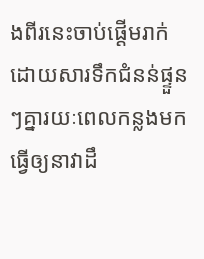ងពីរនេះចាប់ផ្ដើមរាក់ ដោយសារទឹកជំនន់ផ្ទួនៗគ្នារយៈពេលកន្លងមក ធ្វើឲ្យនាវាដឹ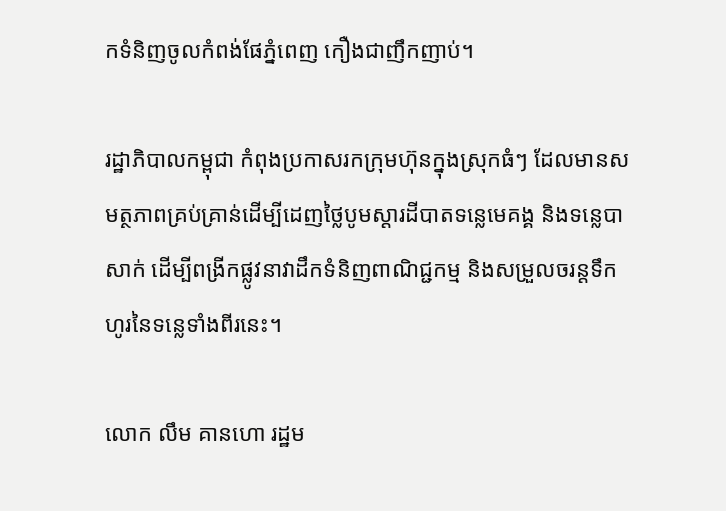កទំនិញចូលកំពង់ផែភ្នំពេញ កឿងជាញឹកញាប់។

រដ្ឋាភិបាលកម្ពុជា កំពុងប្រកាសរកក្រុមហ៊ុនក្នុងស្រុកធំៗ ដែលមានសមត្ថភាពគ្រប់គ្រាន់ដើម្បីដេញថ្លៃបូមស្ដារដីបាតទន្លេមេគង្គ និងទន្លេបាសាក់ ដើម្បីពង្រីកផ្លូវនាវាដឹកទំនិញពាណិជ្ជកម្ម និងសម្រួលចរន្តទឹកហូរនៃទន្លេទាំងពីរនេះ។

លោក លឹម គានហោ រដ្ឋម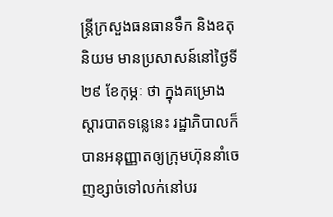ន្ត្រីក្រសួងធនធានទឹក និងឧតុនិយម មានប្រសាសន៍នៅថ្ងៃទី២៩ ខែកុម្ភៈ ថា ក្នុងគម្រោងស្ដារបាតទន្លេនេះ រដ្ឋាភិបាលក៏បានអនុញ្ញាតឲ្យក្រុមហ៊ុននាំចេញខ្សាច់ទៅលក់នៅបរ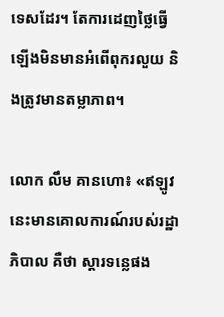ទេសដែរ។ តែការដេញថ្លៃធ្វើឡើងមិនមានអំពើពុករលួយ និងត្រូវមានតម្លាភាព។

លោក លឹម គានហោ៖ «ឥឡូវនេះមានគោលការណ៍របស់រដ្ឋាភិបាល គឺថា ស្ដារទន្លេផង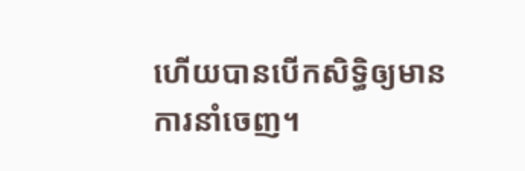ហើយបានបើកសិទ្ធិឲ្យមានការនាំចេញ។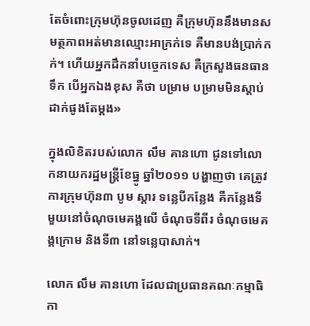តែចំពោះក្រុមហ៊ុនចូលដេញ គឺក្រុមហ៊ុននឹងមានសមត្ថភាពអត់មានឈ្មោះអាក្រក់ទេ គឺមានបង់ប្រាក់កក់។ ហើយអ្នកដឹកនាំបច្ចេកទេស គឺក្រសួងធនធានទឹក បើអ្នកឯងខុស គឺថា បម្រាម បម្រាមមិនស្ដាប់ដាក់ផូងតែម្ដង»

ក្នុងលិខិតរបស់លោក លឹម គានហោ ជូនទៅលោកនាយករដ្ឋមន្ត្រីខែធ្នូ ឆ្នាំ២០១១ បង្ហាញថា គេត្រូវការក្រុមហ៊ុន៣ បូម ស្ដារ ទន្លេបីកន្លែង គឺកន្លែងទីមួយនៅចំណុចមេគង្គលើ ចំណុចទីពីរ ចំណុចមេគង្គក្រោម និងទី៣ នៅទន្លេបាសាក់។

លោក លឹម គានហោ ដែលជាប្រធានគណៈកម្មាធិកា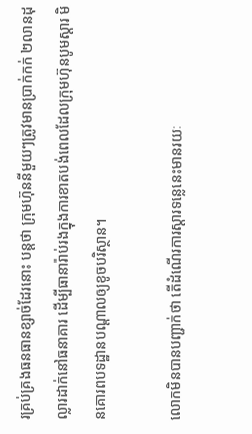រគ្រប់គ្រងធនធានខ្សាច់ដែរនោះ បន្តថា ក្រុមហ៊ុននីមួយៗត្រូវមានប្រាក់កក់ ២លានដុល្លារដាក់នៅធនាគារ ដើម្បីធានារ៉ាប់រងក្នុងការខាតបង់ពេលដែលក្រុមហ៊ុនបូមស្ដារ មិនគោរពបទដ្ឋានបណ្ដាលឲ្យខូចបរិស្ថាន។

លោកមិនបានបញ្ជាក់ថា តើដំណើរការស្ដារទន្លេនេះមានរយៈ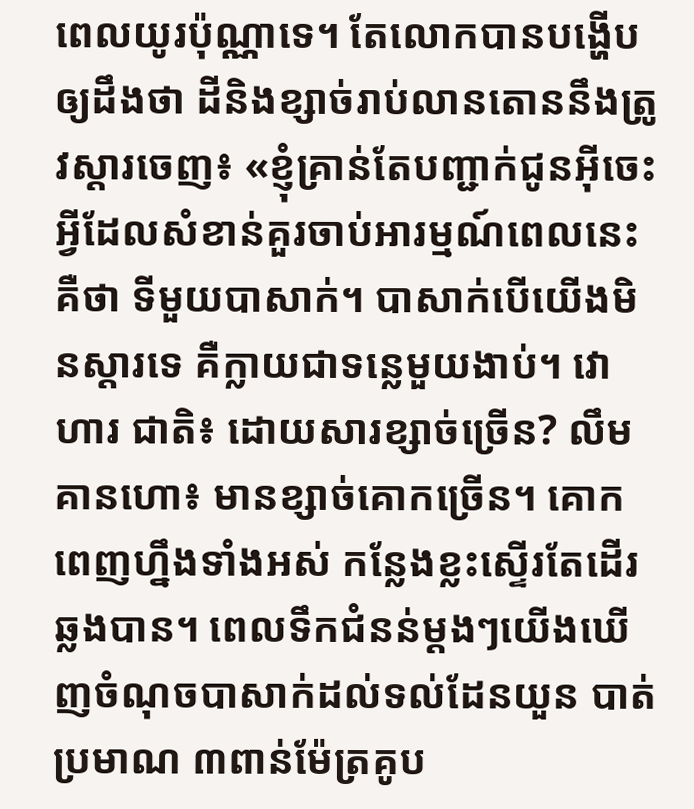ពេលយូរប៉ុណ្ណាទេ។ តែលោកបានបង្ហើបឲ្យដឹងថា ដីនិងខ្សាច់រាប់លានតោននឹងត្រូវស្ដារចេញ៖ «ខ្ញុំគ្រាន់តែបញ្ជាក់ជូនអ៊ីចេះ អ្វីដែលសំខាន់គួរចាប់អារម្មណ៍ពេលនេះ គឺថា ទីមួយបាសាក់។ បាសាក់បើយើងមិនស្ដារទេ គឺក្លាយជាទន្លេមួយងាប់។ វោហារ ជាតិ៖ ដោយសារខ្សាច់ច្រើន? លឹម គានហោ៖ មានខ្សាច់គោកច្រើន។ គោកពេញហ្នឹងទាំងអស់ កន្លែងខ្លះស្ទើរតែដើរឆ្លងបាន។ ពេលទឹកជំនន់ម្ដងៗយើងឃើញចំណុចបាសាក់ដល់ទល់ដែនយួន បាត់ប្រមាណ ៣ពាន់ម៉ែត្រគូប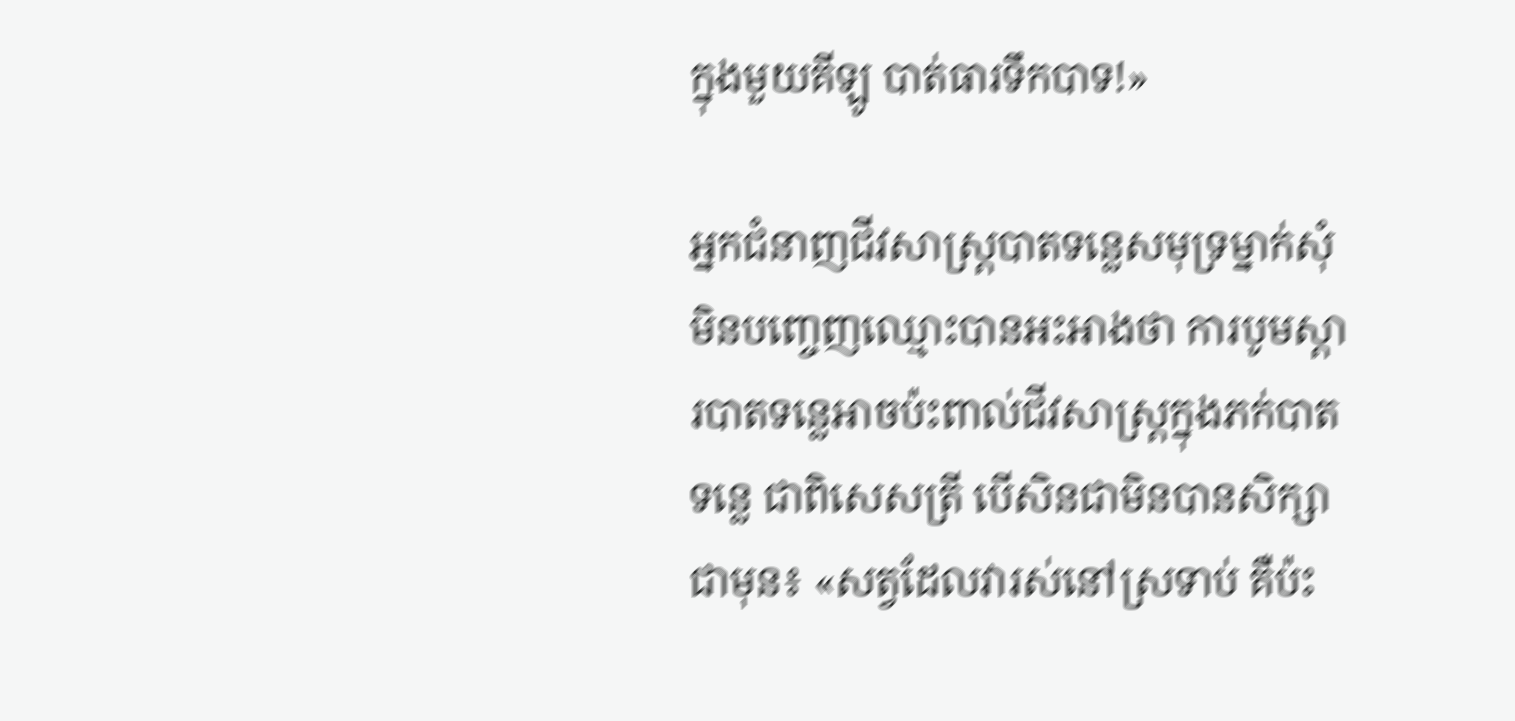ក្នុងមួយគីឡូ បាត់ធារទឹកបាទ!»

អ្នកជំនាញជីវសាស្ត្របាតទន្លេសមុទ្រម្នាក់សុំមិនបញ្ចេញឈ្មោះបានអះអាងថា ការបូមស្ដារបាតទន្លេអាចប៉ះពាល់ជីវសាស្ត្រក្នុងភក់បាតទន្លេ ជាពិសេសត្រី បើសិនជាមិនបានសិក្សាជាមុន៖ «សត្វដែលវារស់នៅស្រទាប់ គឺប៉ះ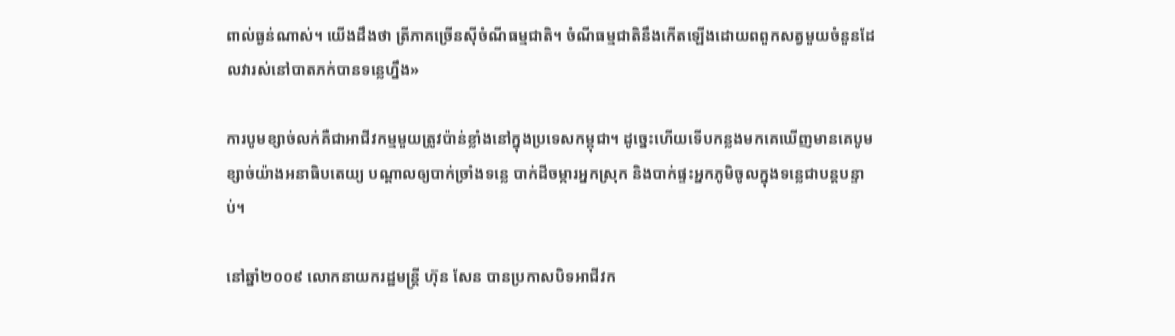ពាល់ធ្ងន់ណាស់។ យើងដឹងថា ត្រីភាគច្រើនស៊ីចំណីធម្មជាតិ។ ចំណីធម្មជាតិនឹងកើតឡើងដោយពពួកសត្វមួយចំនួនដែលវារស់នៅបាតភក់បានទន្លេហ្នឹង»

ការបូមខ្សាច់លក់គឺជាអាជីវកម្មមួយត្រូវប៉ាន់ខ្លាំងនៅក្នុងប្រទេសកម្ពុជា។ ដូច្នេះហើយទើបកន្លងមកគេឃើញមានគេបូមខ្សាច់យ៉ាងអនាធិបតេយ្យ បណ្ដាលឲ្យបាក់ច្រាំងទន្លេ បាក់ដីចម្ការអ្នកស្រុក និងបាក់ផ្ទះអ្នកភូមិចូលក្នុងទន្លេជាបន្តបន្ទាប់។

នៅឆ្នាំ២០០៩ លោកនាយករដ្ឋមន្ត្រី ហ៊ុន សែន បានប្រកាសបិទអាជីវក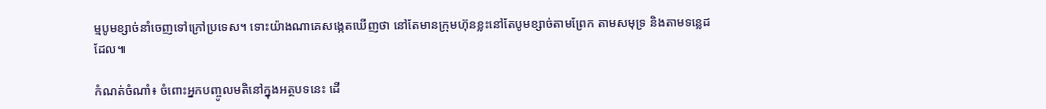ម្មបូមខ្សាច់នាំចេញទៅក្រៅប្រទេស។ ទោះយ៉ាងណាគេសង្កេតឃើញថា នៅតែមានក្រុមហ៊ុនខ្លះនៅតែបូមខ្សាច់តាមព្រែក តាមសមុទ្រ និងតាមទន្លេដដែល៕

កំណត់ចំណាំ៖ ចំពោះអ្នកបញ្ចូលមតិនៅក្នុងអត្ថបទនេះ ដើ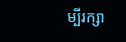ម្បីរក្សា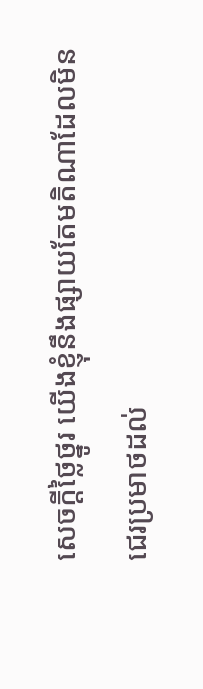សេចក្ដីថ្លៃថ្នូរ យើងខ្ញុំនឹងផ្សាយតែមតិណាដែលមិនជេរប្រមាថដល់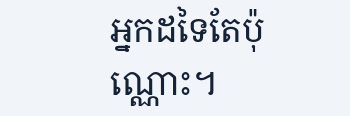អ្នកដទៃតែប៉ុណ្ណោះ។